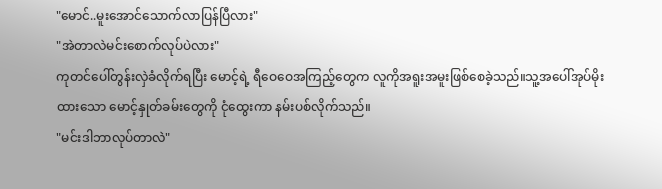"မောင်..မူးအောင်သောက်လာပြန်ပြီလား"
"အဲတာလဲမင်းစောက်လုပ်ပဲလား"
ကုတင်ပေါ်တွန်းလှဲခံလိုက်ရပြီး မောင့်ရဲ့ ရီဝေဝေအကြည့်တွေက လူကိုအရူးအမူးဖြစ်စေခဲ့သည်။သူ့အပေါ်အုပ်မိုးထားသော မောင့်နှုတ်ခမ်းတွေကို ငုံထွေးကာ နမ်းပစ်လိုက်သည်။
"မင်းဒါဘာလုပ်တာလဲ"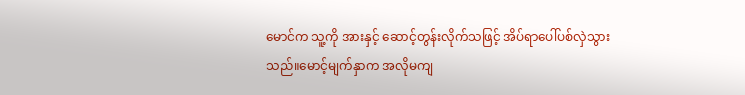မောင်က သူ့ကို အားနှင့် ဆောင့်တွန်းလိုက်သဖြင့် အိပ်ရာပေါ်ပစ်လှဲသွားသည်။မောင့်မျက်နှာက အလိုမကျ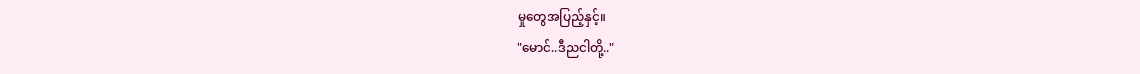မှုတွေအပြည့်နှင့်။
"မောင်..ဒီညငါတို့.."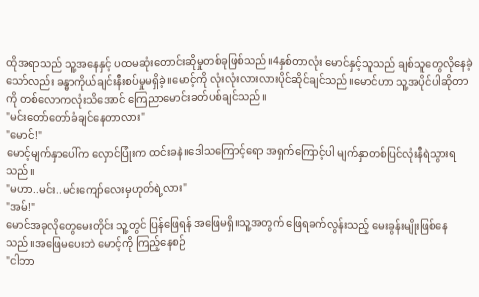ထိုအရာသည် သူ့အနေနှင့် ပထမဆုံးတောင်းဆိုမှုတစ်ခုဖြစ်သည်။4နှစ်တာလုံး မောင်နှင့်သူသည် ချစ်သူတွေလိုနေခဲ့သော်လည်း ခန္ဓာကိုယ်ချင်းနီးစပ်မှုမရှိခဲ့။မောင့်ကို လုံးလုံးလားလားပိုင်ဆိုင်ချင်သည်။မောင်ဟာ သူ့အပိုင်ပါဆိုတာကို တစ်လောကလုံးသိအောင် ကြေညာမောင်းခတ်ပစ်ချင်သည်။
"မင်းတော်တော်ခံချင်နေတာလား"
"မောင်!"
မောင့်မျက်နှာပေါ်က လှောင်ပြုံးက ထင်းခနဲ။ဒေါသကြောင့်ရော အရှက်ကြောင့်ပါ မျက်နှာတစ်ပြင်လုံးနီရဲသွားရသည်။
"မဟာ..မင်း..မင်းကျော်လေးမှဟုတ်ရဲ့လား"
"အမ်!"
မောင်အခုလိုတွေမေးတိုင်း သူ့တွင် ပြန်ဖြေရန် အဖြေမရှိ။သူ့အတွက် ဖြေရခက်လွန်းသည့် မေးခွန်းမျိုးဖြစ်နေသည်။အဖြေမပေးဘဲ မောင့်ကို ကြည့်နေစဉ်
"ငါဘာ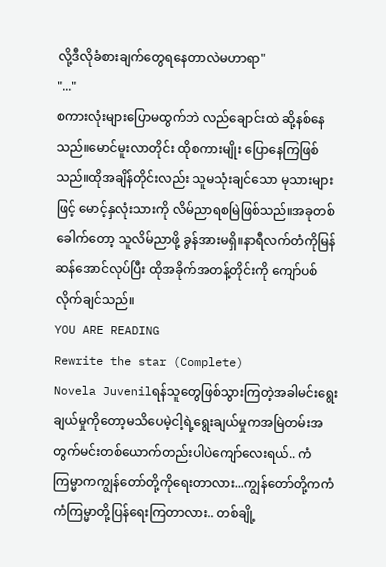လို့ဒီလိုခံစားချက်တွေရနေတာလဲမဟာရာ"
"..."
စကားလုံးများပြောမထွက်ဘဲ လည်ချောင်းထဲ ဆို့နစ်နေသည်။မောင်မူးလာတိုင်း ထိုစကားမျိုး ပြောနေကြဖြစ်သည်။ထိုအချိန်တိုင်းလည်း သူမသုံးချင်သော မုသားများဖြင့် မောင့်နှလုံးသားကို လိမ်ညာရစမြဲဖြစ်သည်။အခုတစ်ခေါက်တော့ သူလိမ်ညာဖို့ ခွန်အားမရှိ။နာရီလက်တံကိုမြန်ဆန်အောင်လုပ်ပြီး ထိုအခိုက်အတန့်တိုင်းကို ကျော်ပစ်လိုက်ချင်သည်။
YOU ARE READING
Rewrite the star (Complete)
Novela Juvenilရန်သူတွေဖြစ်သွားကြတဲ့အခါမင်းရွေးချယ်မှုကိုတော့မသိပေမဲ့ငါ့ရဲ့ရွေးချယ်မှုကအမြဲတမ်းအတွက်မင်းတစ်ယောက်တည်းပါပဲကျော်လေးရယ်.. ကံကြမ္မာကကျွန်တော်တို့ကိုရေးတာလား...ကျွန်တော်တို့ကကံကံကြမ္မာတို့ပြန်ရေးကြတာလား.. တစ်ချို့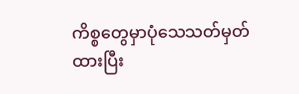ကိစ္စတွေမှာပုံသေသတ်မှတ်ထားပြီး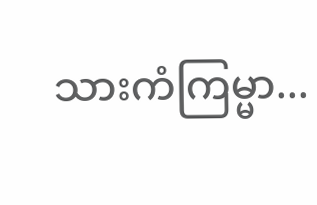သားကံကြမ္မာ...